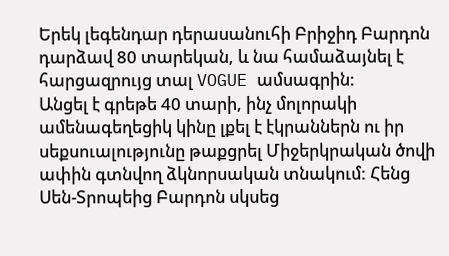Երեկ լեգենդար դերասանուհի Բրիջիդ Բարդոն դարձավ 80 տարեկան, և նա համաձայնել է հարցազրույց տալ VOGUE ամսագրին:
Անցել է գրեթե 40 տարի, ինչ մոլորակի ամենագեղեցիկ կինը լքել է էկրաններն ու իր սեքսուալությունը թաքցրել Միջերկրական ծովի ափին գտնվող ձկնորսական տնակում: Հենց Սեն-Տրոպեից Բարդոն սկսեց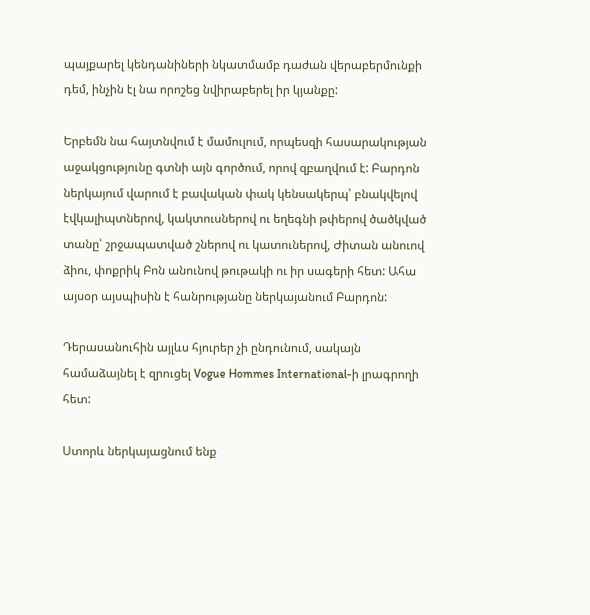պայքարել կենդանիների նկատմամբ դաժան վերաբերմունքի դեմ, ինչին էլ նա որոշեց նվիրաբերել իր կյանքը:

Երբեմն նա հայտնվում է մամուլում, որպեսզի հասարակության աջակցությունը գտնի այն գործում, որով զբաղվում է: Բարդոն ներկայում վարում է բավական փակ կենսակերպ՝ բնակվելով էվկալիպտներով, կակտուսներով ու եղեգնի թփերով ծածկված տանը՝ շրջապատված շներով ու կատուներով, Ժիտան անուով ձիու, փոքրիկ Բոն անունով թութակի ու իր սագերի հետ: Ահա այսօր այսպիսին է հանրությանը ներկայանում Բարդոն:

Դերասանուհին այլևս հյուրեր չի ընդունում, սակայն համաձայնել է զրուցել Vogue Hommes International-ի լրագրողի հետ:

Ստորև ներկայացնում ենք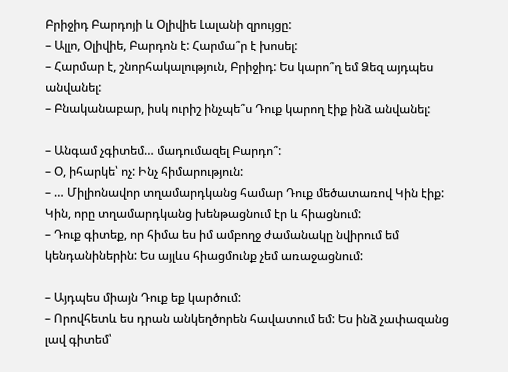Բրիջիդ Բարդոյի և Օլիվիե Լալանի զրույցը:
– Ալլո, Օլիվիե, Բարդոն է: Հարմա՞ր է խոսել:
– Հարմար է, շնորհակալություն, Բրիջիդ: Ես կարո՞ղ եմ Ձեզ այդպես անվանել:
– Բնականաբար, իսկ ուրիշ ինչպե՞ս Դուք կարող էիք ինձ անվանել:

– Անգամ չգիտեմ… մադումազել Բարդո՞:
– Օ, իհարկե՝ ոչ: Ինչ հիմարություն:
– … Միլիոնավոր տղամարդկանց համար Դուք մեծատառով Կին էիք: Կին, որը տղամարդկանց խենթացնում էր և հիացնում:
– Դուք գիտեք, որ հիմա ես իմ ամբողջ ժամանակը նվիրում եմ կենդանիներին: Ես այլևս հիացմունք չեմ առաջացնում:

– Այդպես միայն Դուք եք կարծում:
– Որովհետև ես դրան անկեղծորեն հավատում եմ: Ես ինձ չափազանց լավ գիտեմ՝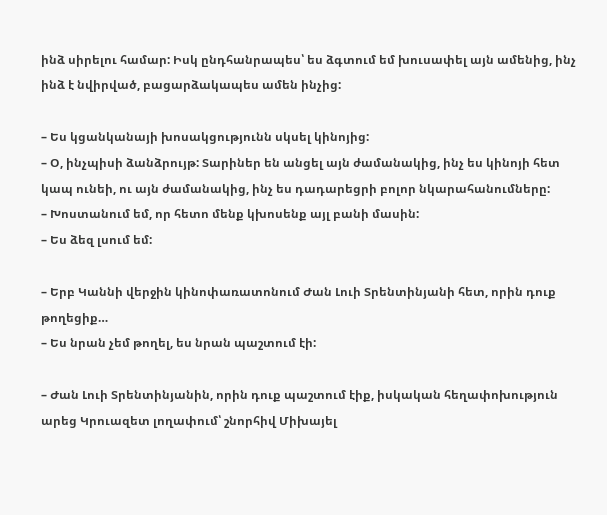ինձ սիրելու համար: Իսկ ընդհանրապես՝ ես ձգտում եմ խուսափել այն ամենից, ինչ ինձ է նվիրված, բացարձակապես ամեն ինչից:

– Ես կցանկանայի խոսակցությունն սկսել կինոյից:
– Օ, ինչպիսի ձանձրույթ: Տարիներ են անցել այն ժամանակից, ինչ ես կինոյի հետ կապ ունեի, ու այն ժամանակից, ինչ ես դադարեցրի բոլոր նկարահանումները:
– Խոստանում եմ, որ հետո մենք կխոսենք այլ բանի մասին:
– Ես ձեզ լսում եմ:

– Երբ Կաննի վերջին կինոփառատոնում Ժան Լուի Տրենտինյանի հետ, որին դուք թողեցիք…
– Ես նրան չեմ թողել, ես նրան պաշտում էի:

– Ժան Լուի Տրենտինյանին, որին դուք պաշտում էիք, իսկական հեղափոխություն արեց Կրուազետ լողափում՝ շնորհիվ Միխայել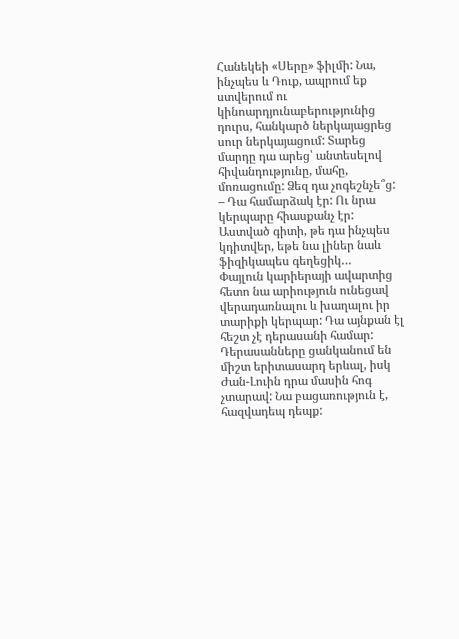Հանեկեի «Սերը» ֆիլմի: Նա, ինչպես և Դուք, ապրում եք ստվերում ու կինոարդյունաբերությունից դուրս, հանկարծ ներկայացրեց սուր ներկայացում: Տարեց մարդը դա արեց՝ անտեսելով հիվանդությունը, մահը, մոռացումը: Ձեզ դա չոգեշնչե՞ց:
– Դա համարձակ էր: Ու նրա կերպարը հիասքանչ էր: Աստված գիտի, թե դա ինչպես կդիտվեր, եթե նա լիներ նաև ֆիզիկապես գեղեցիկ…
Փայլուն կարիերայի ավարտից հետո նա արիություն ունեցավ վերադառնալու և խաղալու իր տարիքի կերպար: Դա այնքան էլ հեշտ չէ դերասանի համար: Դերասանները ցանկանում են միշտ երիտասարդ երևալ, իսկ Ժան-Լուին դրա մասին հոգ չտարավ: Նա բացառություն է, հազվադեպ դեպք: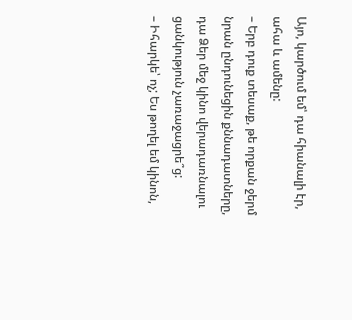Այո, կարծում եմ՝ դա հիանալի էր, ահա և ամենը:
– Երբ դուք տեսաք, թե որքան ջերմ նրան ընդունեցին քննադատները, դա Ձեր մեջ կինո վերադառնալու ցանկություն չառաջացրե՞ց:
– Իհարկե՝ ոչ; Ես թողել եմ կինոն,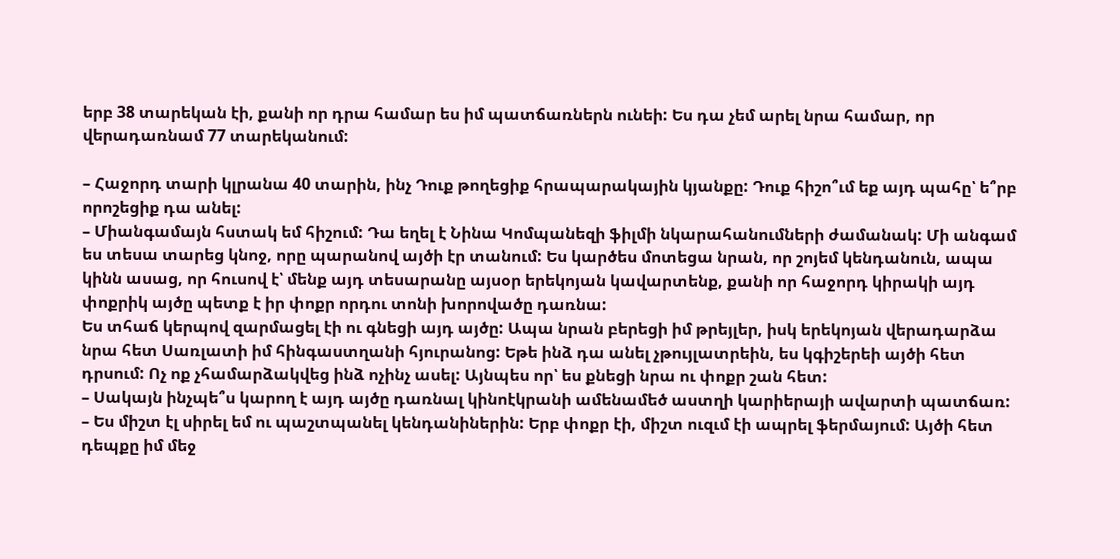երբ 38 տարեկան էի, քանի որ դրա համար ես իմ պատճառներն ունեի: Ես դա չեմ արել նրա համար, որ վերադառնամ 77 տարեկանում:

– Հաջորդ տարի կլրանա 40 տարին, ինչ Դուք թողեցիք հրապարակային կյանքը: Դուք հիշո՞ւմ եք այդ պահը՝ ե՞րբ որոշեցիք դա անել:
– Միանգամայն հստակ եմ հիշում: Դա եղել է Նինա Կոմպանեզի ֆիլմի նկարահանումների ժամանակ: Մի անգամ ես տեսա տարեց կնոջ, որը պարանով այծի էր տանում: Ես կարծես մոտեցա նրան, որ շոյեմ կենդանուն, ապա կինն ասաց, որ հուսով է՝ մենք այդ տեսարանը այսօր երեկոյան կավարտենք, քանի որ հաջորդ կիրակի այդ փոքրիկ այծը պետք է իր փոքր որդու տոնի խորովածը դառնա:
Ես տհաճ կերպով զարմացել էի ու գնեցի այդ այծը: Ապա նրան բերեցի իմ թրեյլեր, իսկ երեկոյան վերադարձա նրա հետ Սառլատի իմ հինգաստղանի հյուրանոց: Եթե ինձ դա անել չթույլատրեին, ես կգիշերեի այծի հետ դրսում: Ոչ ոք չհամարձակվեց ինձ ոչինչ ասել: Այնպես որ՝ ես քնեցի նրա ու փոքր շան հետ:
– Սակայն ինչպե՞ս կարող է այդ այծը դառնալ կինոէկրանի ամենամեծ աստղի կարիերայի ավարտի պատճառ:
– Ես միշտ էլ սիրել եմ ու պաշտպանել կենդանիներին: Երբ փոքր էի, միշտ ուզւմ էի ապրել ֆերմայում: Այծի հետ դեպքը իմ մեջ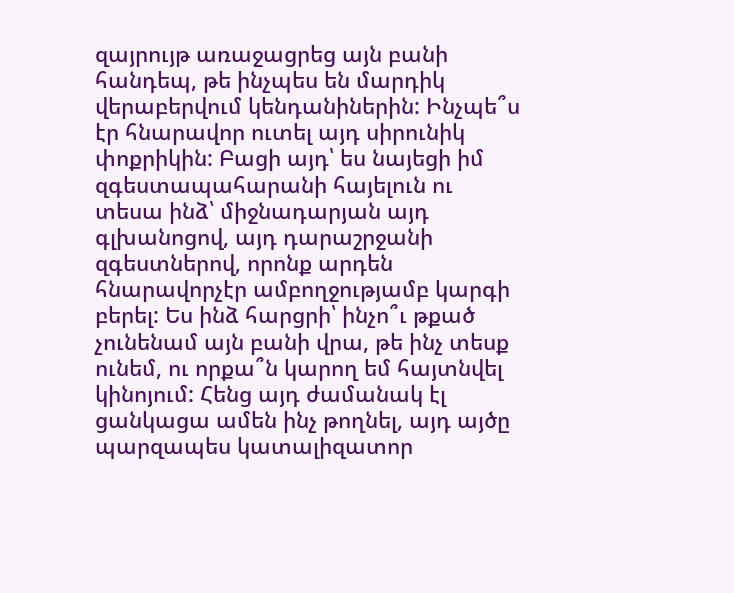զայրույթ առաջացրեց այն բանի հանդեպ, թե ինչպես են մարդիկ վերաբերվում կենդանիներին: Ինչպե՞ս էր հնարավոր ուտել այդ սիրունիկ փոքրիկին: Բացի այդ՝ ես նայեցի իմ զգեստապահարանի հայելուն ու տեսա ինձ՝ միջնադարյան այդ գլխանոցով, այդ դարաշրջանի զգեստներով, որոնք արդեն հնարավորչէր ամբողջությամբ կարգի բերել: Ես ինձ հարցրի՝ ինչո՞ւ թքած չունենամ այն բանի վրա, թե ինչ տեսք ունեմ, ու որքա՞ն կարող եմ հայտնվել կինոյում: Հենց այդ ժամանակ էլ ցանկացա ամեն ինչ թողնել, այդ այծը պարզապես կատալիզատոր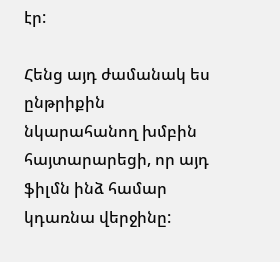էր:

Հենց այդ ժամանակ ես ընթրիքին նկարահանող խմբին հայտարարեցի, որ այդ ֆիլմն ինձ համար կդառնա վերջինը: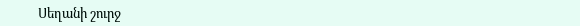Սեղանի շուրջ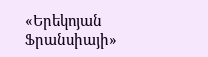«Երեկոյան Ֆրանսիայի»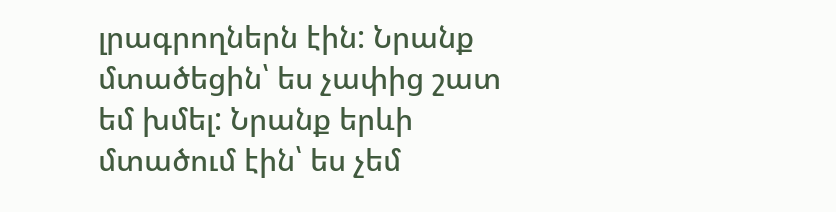լրագրողներն էին: Նրանք մտածեցին՝ ես չափից շատ եմ խմել: Նրանք երևի մտածում էին՝ ես չեմ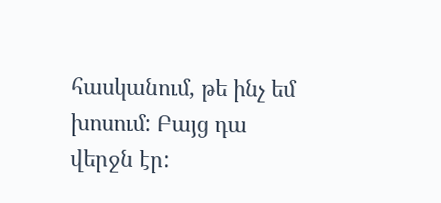հասկանում, թե ինչ եմ խոսում: Բայց դա վերջն էր: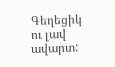Գեղեցիկ ու լավ ավարտ: